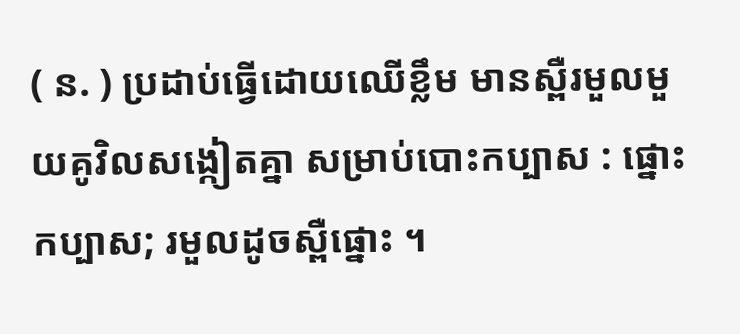( ន. ) ប្រដាប់ធ្វើដោយឈើខ្លឹម មានស្ពឺរមួលមួយគូវិលសង្កៀតគ្នា សម្រាប់បោះកប្បាស : ផ្នោះកប្បាស; រមួលដូចស្ពឺផ្នោះ ។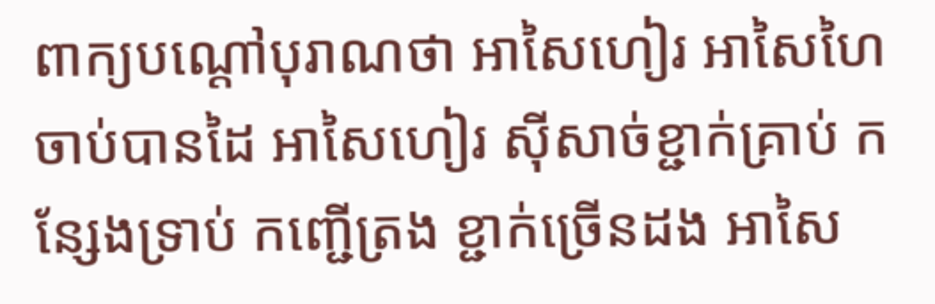ពាក្យបណ្ដៅបុរាណថា អាសៃហៀរ អាសៃហៃ ចាប់បានដៃ អាសៃហៀរ ស៊ីសាច់ខ្ជាក់គ្រាប់ កន្សែងទ្រាប់ កញ្ជើត្រង ខ្ជាក់ច្រើនដង អាសៃ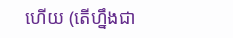ហើយ (តើហ្នឹងជា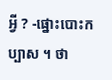អ្វី ? -ផ្នោះបោះកប្បាស ។ ថា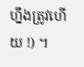ហ្នឹងត្រូវហើយ !) ។